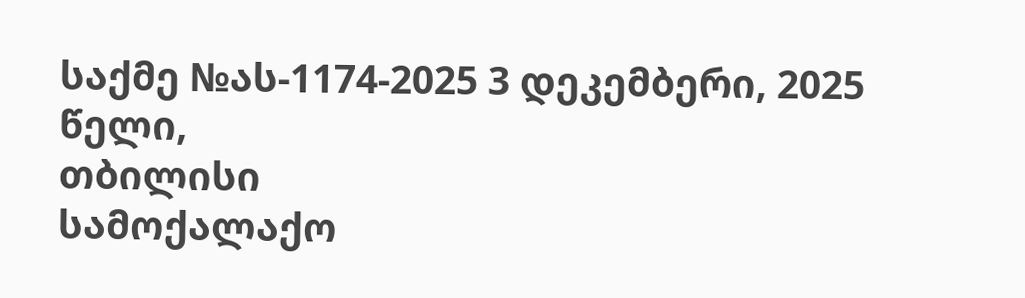საქმე №ას-1174-2025 3 დეკემბერი, 2025 წელი,
თბილისი
სამოქალაქო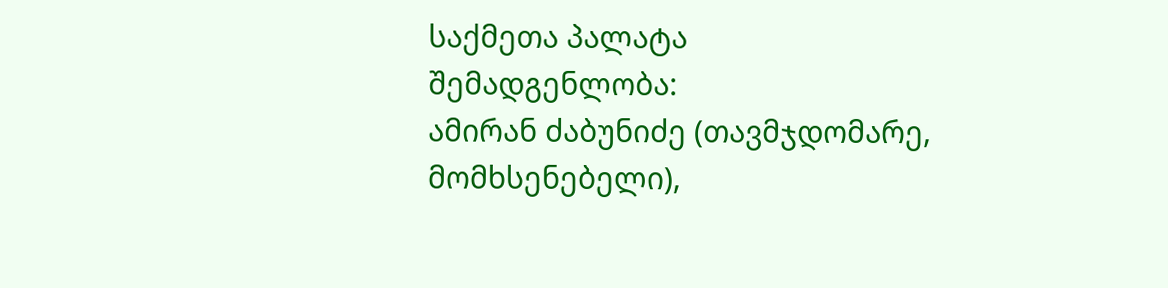საქმეთა პალატა
შემადგენლობა:
ამირან ძაბუნიძე (თავმჯდომარე, მომხსენებელი),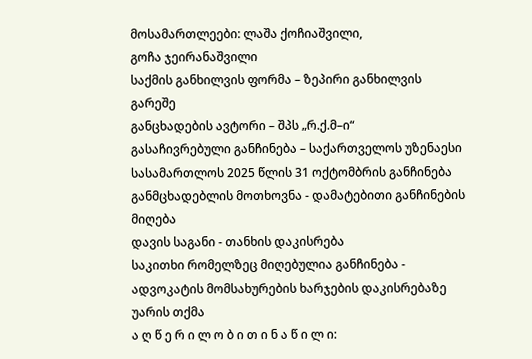მოსამართლეები: ლაშა ქოჩიაშვილი,
გოჩა ჯეირანაშვილი
საქმის განხილვის ფორმა – ზეპირი განხილვის გარეშე
განცხადების ავტორი – შპს „რ.ქ.მ–ი“
გასაჩივრებული განჩინება – საქართველოს უზენაესი სასამართლოს 2025 წლის 31 ოქტომბრის განჩინება
განმცხადებლის მოთხოვნა - დამატებითი განჩინების მიღება
დავის საგანი - თანხის დაკისრება
საკითხი რომელზეც მიღებულია განჩინება - ადვოკატის მომსახურების ხარჯების დაკისრებაზე უარის თქმა
ა ღ წ ე რ ი ლ ო ბ ი თ ი ნ ა წ ი ლ ი: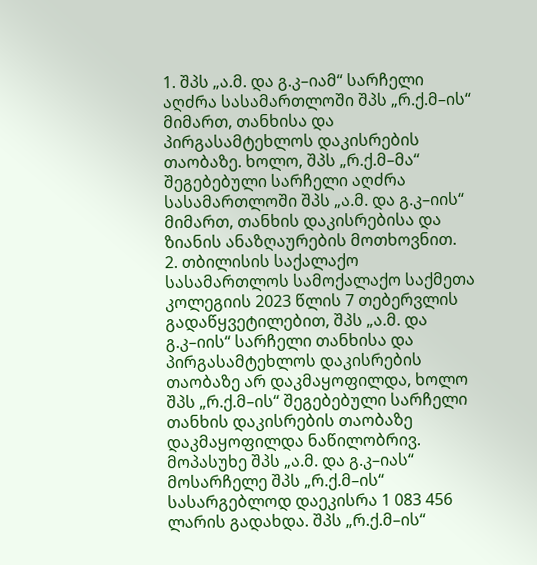1. შპს „ა.მ. და გ.კ–იამ“ სარჩელი აღძრა სასამართლოში შპს „რ.ქ.მ–ის“ მიმართ, თანხისა და პირგასამტეხლოს დაკისრების თაობაზე. ხოლო, შპს „რ.ქ.მ–მა“ შეგებებული სარჩელი აღძრა სასამართლოში შპს „ა.მ. და გ.კ–იის“ მიმართ, თანხის დაკისრებისა და ზიანის ანაზღაურების მოთხოვნით.
2. თბილისის საქალაქო სასამართლოს სამოქალაქო საქმეთა კოლეგიის 2023 წლის 7 თებერვლის გადაწყვეტილებით, შპს „ა.მ. და გ.კ–იის“ სარჩელი თანხისა და პირგასამტეხლოს დაკისრების თაობაზე არ დაკმაყოფილდა, ხოლო შპს „რ.ქ.მ–ის“ შეგებებული სარჩელი თანხის დაკისრების თაობაზე დაკმაყოფილდა ნაწილობრივ. მოპასუხე შპს „ა.მ. და გ.კ–იას“ მოსარჩელე შპს „რ.ქ.მ–ის“ სასარგებლოდ დაეკისრა 1 083 456 ლარის გადახდა. შპს „რ.ქ.მ–ის“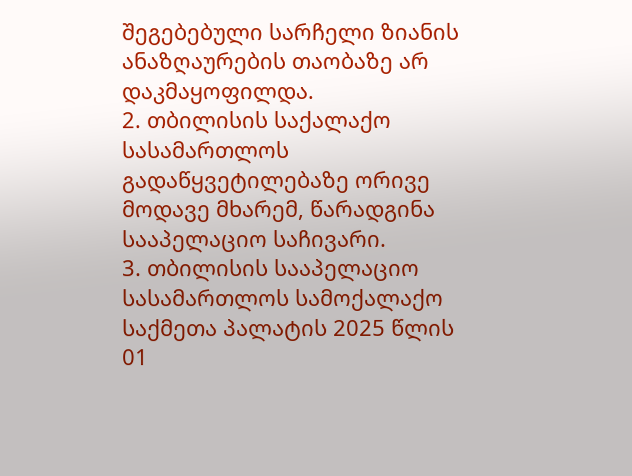შეგებებული სარჩელი ზიანის ანაზღაურების თაობაზე არ დაკმაყოფილდა.
2. თბილისის საქალაქო სასამართლოს გადაწყვეტილებაზე ორივე მოდავე მხარემ, წარადგინა სააპელაციო საჩივარი.
3. თბილისის სააპელაციო სასამართლოს სამოქალაქო საქმეთა პალატის 2025 წლის 01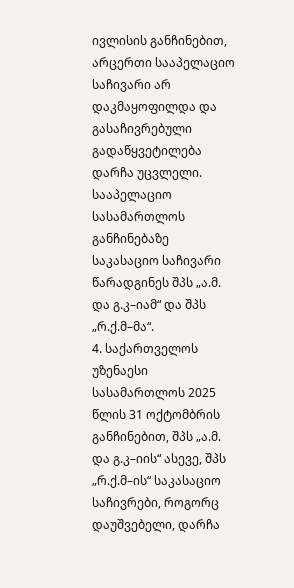ივლისის განჩინებით, არცერთი სააპელაციო საჩივარი არ დაკმაყოფილდა და გასაჩივრებული გადაწყვეტილება დარჩა უცვლელი. სააპელაციო სასამართლოს განჩინებაზე საკასაციო საჩივარი წარადგინეს შპს „ა.მ. და გ.კ–იამ“ და შპს „რ.ქ.მ–მა“.
4. საქართველოს უზენაესი სასამართლოს 2025 წლის 31 ოქტომბრის განჩინებით, შპს „ა.მ. და გ.კ–იის“ ასევე, შპს „რ.ქ.მ–ის“ საკასაციო საჩივრები, როგორც დაუშვებელი, დარჩა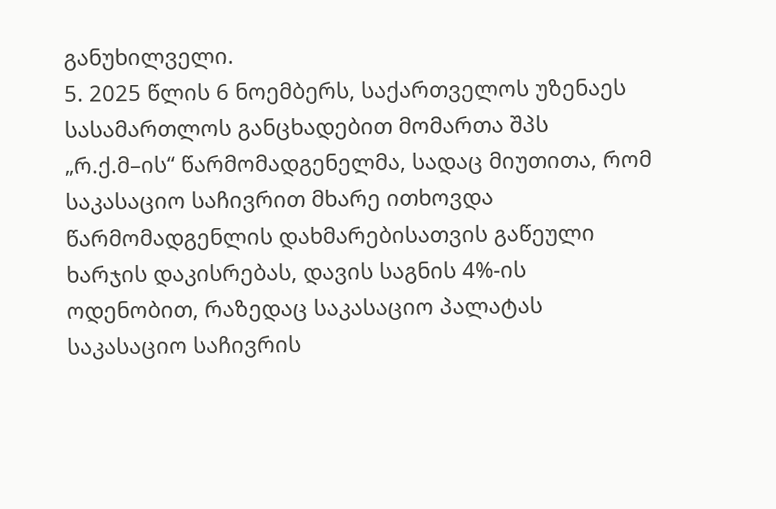განუხილველი.
5. 2025 წლის 6 ნოემბერს, საქართველოს უზენაეს სასამართლოს განცხადებით მომართა შპს „რ.ქ.მ–ის“ წარმომადგენელმა, სადაც მიუთითა, რომ საკასაციო საჩივრით მხარე ითხოვდა წარმომადგენლის დახმარებისათვის გაწეული ხარჯის დაკისრებას, დავის საგნის 4%-ის ოდენობით, რაზედაც საკასაციო პალატას საკასაციო საჩივრის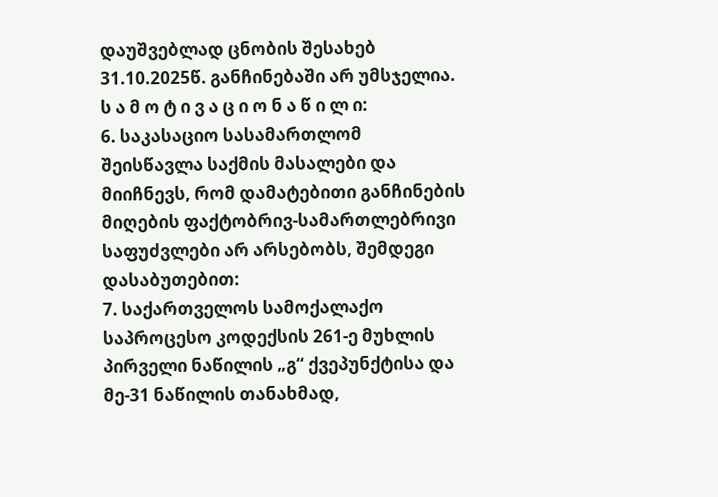დაუშვებლად ცნობის შესახებ 31.10.2025წ. განჩინებაში არ უმსჯელია.
ს ა მ ო ტ ი ვ ა ც ი ო ნ ა წ ი ლ ი:
6. საკასაციო სასამართლომ შეისწავლა საქმის მასალები და მიიჩნევს, რომ დამატებითი განჩინების მიღების ფაქტობრივ-სამართლებრივი საფუძვლები არ არსებობს, შემდეგი დასაბუთებით:
7. საქართველოს სამოქალაქო საპროცესო კოდექსის 261-ე მუხლის პირველი ნაწილის „გ“ ქვეპუნქტისა და მე-31 ნაწილის თანახმად,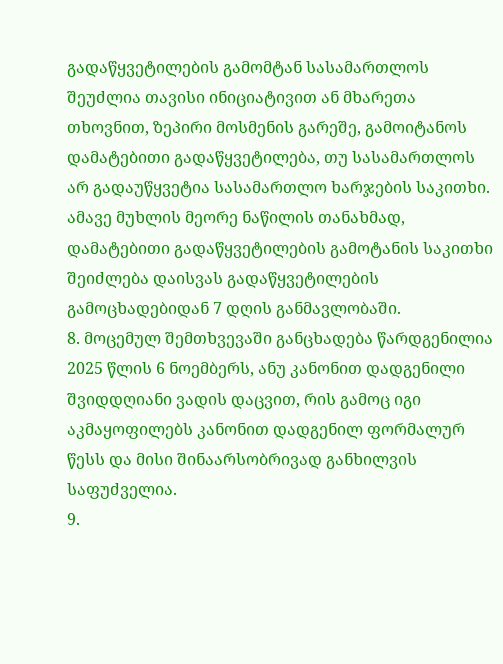გადაწყვეტილების გამომტან სასამართლოს შეუძლია თავისი ინიციატივით ან მხარეთა თხოვნით, ზეპირი მოსმენის გარეშე, გამოიტანოს დამატებითი გადაწყვეტილება, თუ სასამართლოს არ გადაუწყვეტია სასამართლო ხარჯების საკითხი. ამავე მუხლის მეორე ნაწილის თანახმად, დამატებითი გადაწყვეტილების გამოტანის საკითხი შეიძლება დაისვას გადაწყვეტილების გამოცხადებიდან 7 დღის განმავლობაში.
8. მოცემულ შემთხვევაში განცხადება წარდგენილია 2025 წლის 6 ნოემბერს, ანუ კანონით დადგენილი შვიდდღიანი ვადის დაცვით, რის გამოც იგი აკმაყოფილებს კანონით დადგენილ ფორმალურ წესს და მისი შინაარსობრივად განხილვის საფუძველია.
9.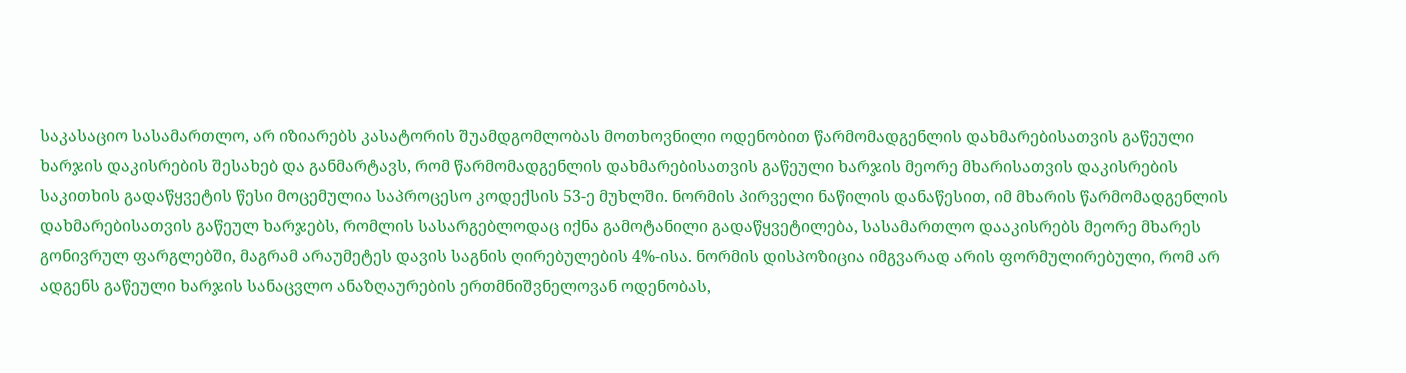საკასაციო სასამართლო, არ იზიარებს კასატორის შუამდგომლობას მოთხოვნილი ოდენობით წარმომადგენლის დახმარებისათვის გაწეული ხარჯის დაკისრების შესახებ და განმარტავს, რომ წარმომადგენლის დახმარებისათვის გაწეული ხარჯის მეორე მხარისათვის დაკისრების საკითხის გადაწყვეტის წესი მოცემულია საპროცესო კოდექსის 53-ე მუხლში. ნორმის პირველი ნაწილის დანაწესით, იმ მხარის წარმომადგენლის დახმარებისათვის გაწეულ ხარჯებს, რომლის სასარგებლოდაც იქნა გამოტანილი გადაწყვეტილება, სასამართლო დააკისრებს მეორე მხარეს გონივრულ ფარგლებში, მაგრამ არაუმეტეს დავის საგნის ღირებულების 4%-ისა. ნორმის დისპოზიცია იმგვარად არის ფორმულირებული, რომ არ ადგენს გაწეული ხარჯის სანაცვლო ანაზღაურების ერთმნიშვნელოვან ოდენობას,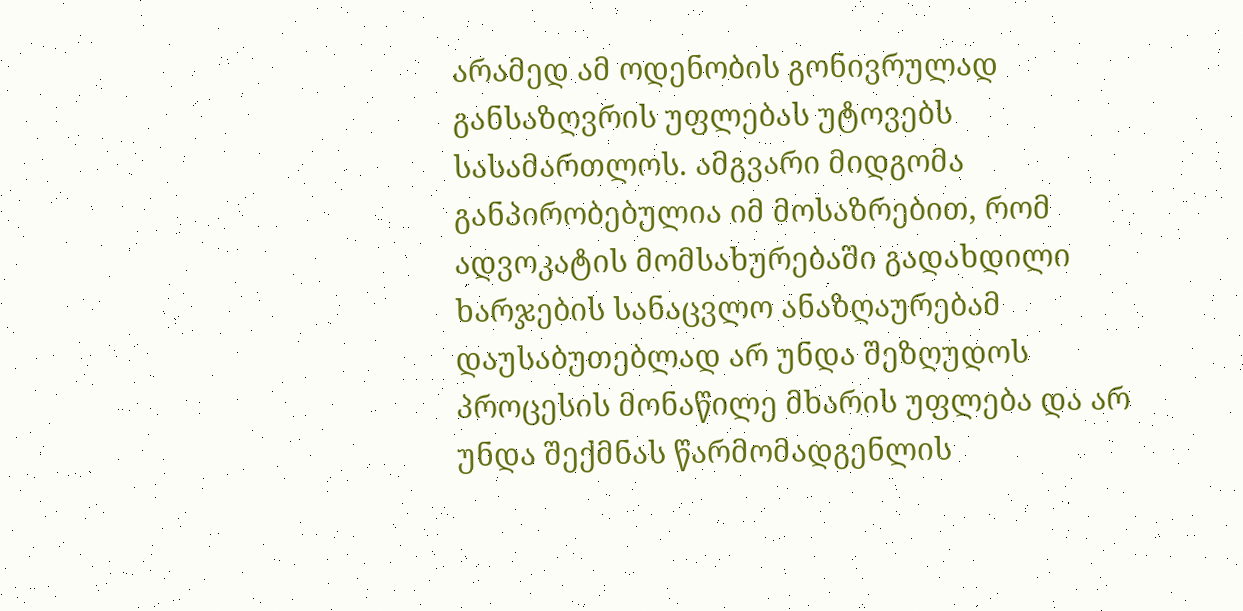არამედ ამ ოდენობის გონივრულად განსაზღვრის უფლებას უტოვებს სასამართლოს. ამგვარი მიდგომა განპირობებულია იმ მოსაზრებით, რომ ადვოკატის მომსახურებაში გადახდილი ხარჯების სანაცვლო ანაზღაურებამ დაუსაბუთებლად არ უნდა შეზღუდოს პროცესის მონაწილე მხარის უფლება და არ უნდა შექმნას წარმომადგენლის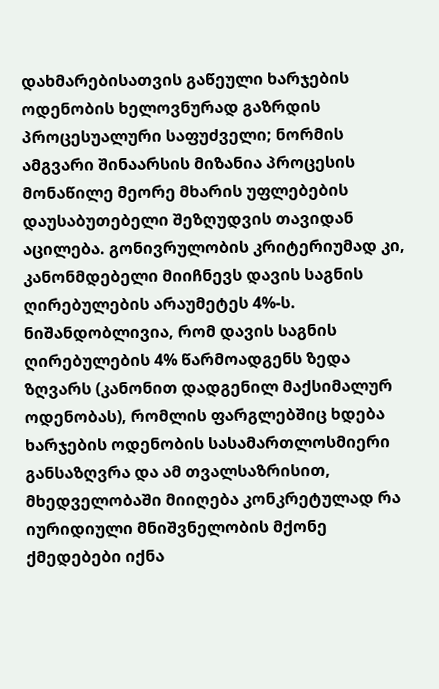დახმარებისათვის გაწეული ხარჯების ოდენობის ხელოვნურად გაზრდის პროცესუალური საფუძველი; ნორმის ამგვარი შინაარსის მიზანია პროცესის მონაწილე მეორე მხარის უფლებების დაუსაბუთებელი შეზღუდვის თავიდან აცილება. გონივრულობის კრიტერიუმად კი, კანონმდებელი მიიჩნევს დავის საგნის ღირებულების არაუმეტეს 4%-ს. ნიშანდობლივია, რომ დავის საგნის ღირებულების 4% წარმოადგენს ზედა ზღვარს (კანონით დადგენილ მაქსიმალურ ოდენობას), რომლის ფარგლებშიც ხდება ხარჯების ოდენობის სასამართლოსმიერი განსაზღვრა და ამ თვალსაზრისით, მხედველობაში მიიღება კონკრეტულად რა იურიდიული მნიშვნელობის მქონე ქმედებები იქნა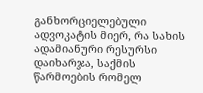განხორციელებული ადვოკატის მიერ, რა სახის ადამიანური რესურსი დაიხარჯა, საქმის წარმოების რომელ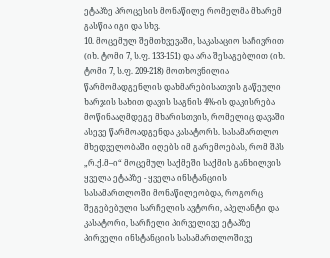ეტაპზე პროცესის მონაწილე რომელმა მხარემ გასწია იგი და სხვ.
10. მოცემულ შემთხვევაში, საკასაციო საჩივრით (იხ. ტომი 7, ს.ფ. 133-151) და არა შესაგებლით (იხ. ტომი 7, ს.ფ. 209-218) მოთხოვნილია წარმომადგენლის დახმარებისათვის გაწეული ხარჯის სახით დავის საგნის 4%-ის დაკისრება მოწინააღმდეგე მხარისთვის, რომელიც დავაში ასევე წარმოადგენდა კასატორს. სასამართლო მხედველობაში იღებს იმ გარემოებას, რომ შპს „რ.ქ.მ–ი“ მოცემულ საქმეში საქმის განხილვის ყველა ეტაპზე - ყველა ინსტანციის სასამართლოში მონაწილეობდა, როგორც შეგებებული სარჩელის ავტორი, აპელანტი და კასატორი, სარჩელი პირველივე ეტაპზე პირველი ინსტანციის სასამართლოშივე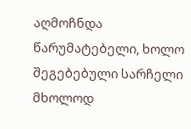აღმოჩნდა წარუმატებელი, ხოლო შეგებებული სარჩელი მხოლოდ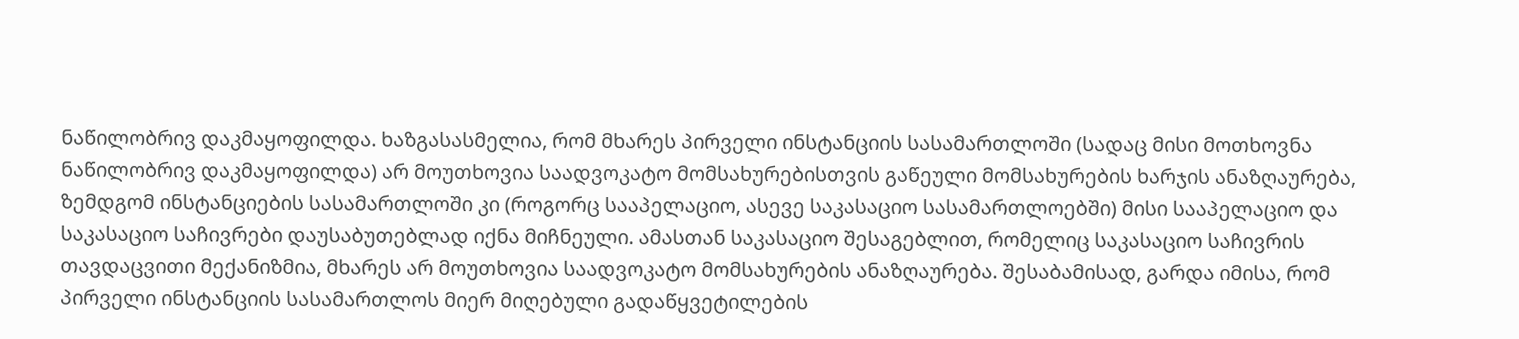ნაწილობრივ დაკმაყოფილდა. ხაზგასასმელია, რომ მხარეს პირველი ინსტანციის სასამართლოში (სადაც მისი მოთხოვნა ნაწილობრივ დაკმაყოფილდა) არ მოუთხოვია საადვოკატო მომსახურებისთვის გაწეული მომსახურების ხარჯის ანაზღაურება, ზემდგომ ინსტანციების სასამართლოში კი (როგორც სააპელაციო, ასევე საკასაციო სასამართლოებში) მისი სააპელაციო და საკასაციო საჩივრები დაუსაბუთებლად იქნა მიჩნეული. ამასთან საკასაციო შესაგებლით, რომელიც საკასაციო საჩივრის თავდაცვითი მექანიზმია, მხარეს არ მოუთხოვია საადვოკატო მომსახურების ანაზღაურება. შესაბამისად, გარდა იმისა, რომ პირველი ინსტანციის სასამართლოს მიერ მიღებული გადაწყვეტილების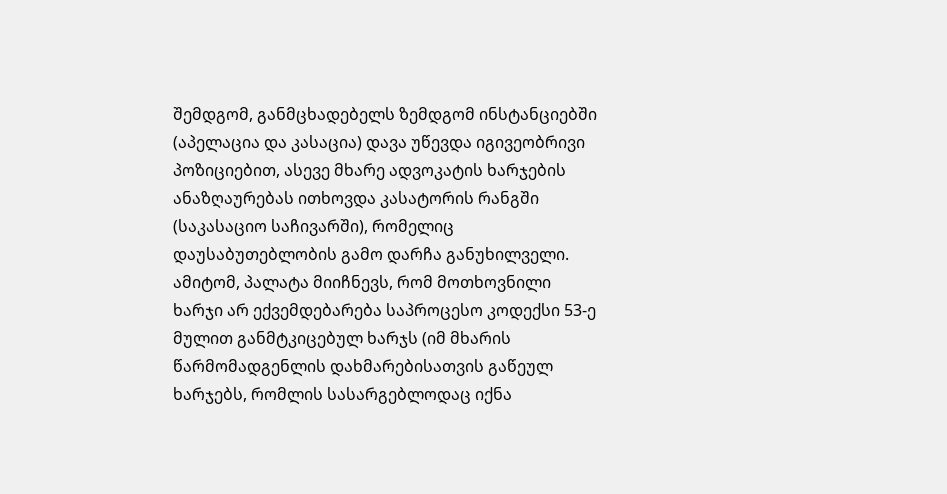შემდგომ, განმცხადებელს ზემდგომ ინსტანციებში (აპელაცია და კასაცია) დავა უწევდა იგივეობრივი პოზიციებით, ასევე მხარე ადვოკატის ხარჯების ანაზღაურებას ითხოვდა კასატორის რანგში (საკასაციო საჩივარში), რომელიც დაუსაბუთებლობის გამო დარჩა განუხილველი. ამიტომ, პალატა მიიჩნევს, რომ მოთხოვნილი ხარჯი არ ექვემდებარება საპროცესო კოდექსი 53-ე მულით განმტკიცებულ ხარჯს (იმ მხარის წარმომადგენლის დახმარებისათვის გაწეულ ხარჯებს, რომლის სასარგებლოდაც იქნა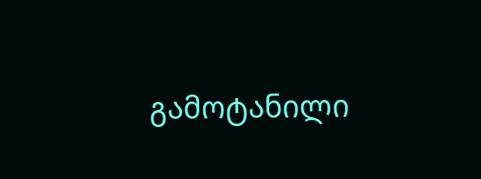გამოტანილი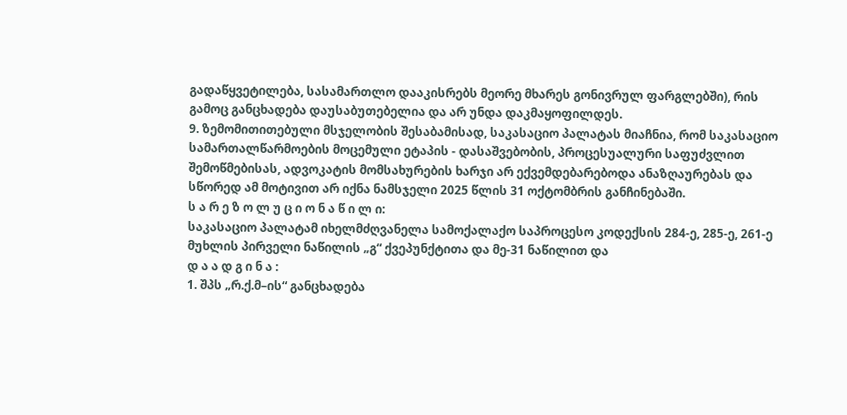გადაწყვეტილება, სასამართლო დააკისრებს მეორე მხარეს გონივრულ ფარგლებში), რის გამოც განცხადება დაუსაბუთებელია და არ უნდა დაკმაყოფილდეს.
9. ზემომითითებული მსჯელობის შესაბამისად, საკასაციო პალატას მიაჩნია, რომ საკასაციო სამართალწარმოების მოცემული ეტაპის - დასაშვებობის, პროცესუალური საფუძვლით შემოწმებისას, ადვოკატის მომსახურების ხარჯი არ ექვემდებარებოდა ანაზღაურებას და სწორედ ამ მოტივით არ იქნა ნამსჯელი 2025 წლის 31 ოქტომბრის განჩინებაში.
ს ა რ ე ზ ო ლ უ ც ი ო ნ ა წ ი ლ ი:
საკასაციო პალატამ იხელმძღვანელა სამოქალაქო საპროცესო კოდექსის 284-ე, 285-ე, 261-ე მუხლის პირველი ნაწილის „გ“ ქვეპუნქტითა და მე-31 ნაწილით და
დ ა ა დ გ ი ნ ა :
1. შპს „რ.ქ.მ–ის“ განცხადება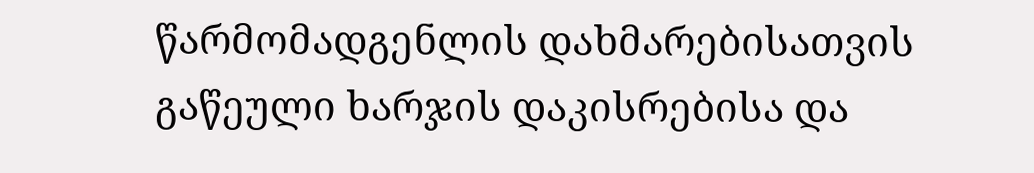წარმომადგენლის დახმარებისათვის გაწეული ხარჯის დაკისრებისა და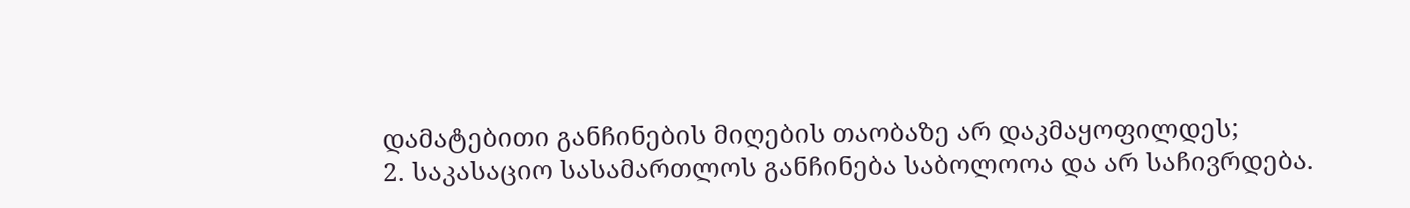დამატებითი განჩინების მიღების თაობაზე არ დაკმაყოფილდეს;
2. საკასაციო სასამართლოს განჩინება საბოლოოა და არ საჩივრდება.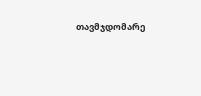თავმჯდომარე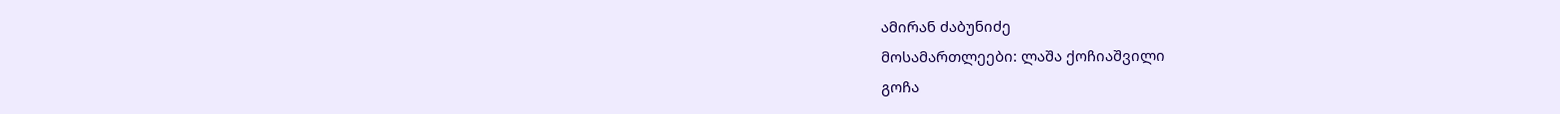ამირან ძაბუნიძე
მოსამართლეები: ლაშა ქოჩიაშვილი
გოჩა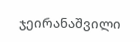ჯეირანაშვილი